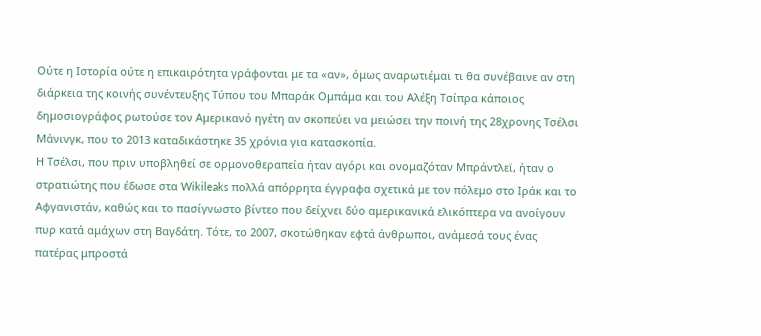Ούτε η Ιστορία ούτε η επικαιρότητα γράφονται με τα «αν», όμως αναρωτιέμαι τι θα συνέβαινε αν στη διάρκεια της κοινής συνέντευξης Τύπου του Μπαράκ Ομπάμα και του Αλέξη Τσίπρα κάποιος δημοσιογράφος ρωτούσε τον Αμερικανό ηγέτη αν σκοπεύει να μειώσει την ποινή της 28χρονης Τσέλσι Μάνινγκ, που το 2013 καταδικάστηκε 35 χρόνια για κατασκοπία.
Η Τσέλσι, που πριν υποβληθεί σε ορμονοθεραπεία ήταν αγόρι και ονομαζόταν Μπράντλεϊ, ήταν ο στρατιώτης που έδωσε στα Wikileaks πολλά απόρρητα έγγραφα σχετικά με τον πόλεμο στο Ιράκ και το Αφγανιστάν, καθώς και το πασίγνωστo βίντεο που δείχνει δύο αμερικανικά ελικόπτερα να ανοίγουν πυρ κατά αμάχων στη Βαγδάτη. Τότε, το 2007, σκοτώθηκαν εφτά άνθρωποι, ανάμεσά τους ένας πατέρας μπροστά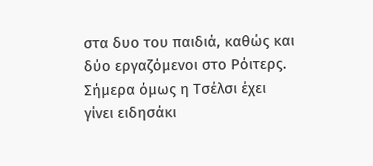στα δυο του παιδιά, καθώς και δύο εργαζόμενοι στο Ρόιτερς.
Σήμερα όμως η Τσέλσι έχει γίνει ειδησάκι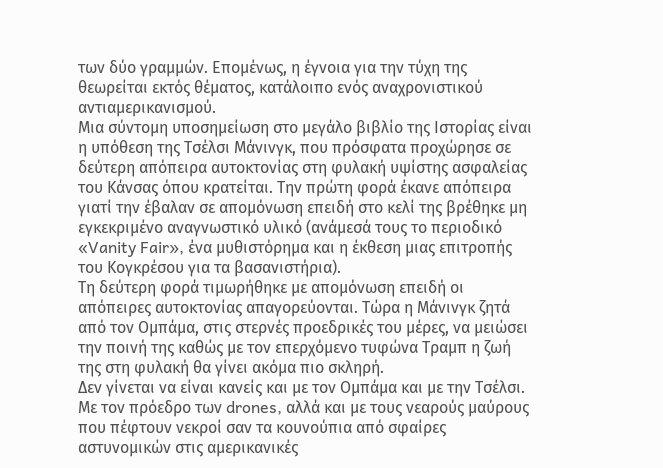των δύο γραμμών. Επομένως, η έγνοια για την τύχη της θεωρείται εκτός θέματος, κατάλοιπο ενός αναχρονιστικού αντιαμερικανισμού.
Μια σύντομη υποσημείωση στο μεγάλο βιβλίο της Ιστορίας είναι η υπόθεση της Τσέλσι Μάνινγκ, που πρόσφατα προχώρησε σε δεύτερη απόπειρα αυτοκτονίας στη φυλακή υψίστης ασφαλείας του Κάνσας όπου κρατείται. Την πρώτη φορά έκανε απόπειρα γιατί την έβαλαν σε απομόνωση επειδή στο κελί της βρέθηκε μη εγκεκριμένο αναγνωστικό υλικό (ανάμεσά τους το περιοδικό «Vanity Fair», ένα μυθιστόρημα και η έκθεση μιας επιτροπής του Κογκρέσου για τα βασανιστήρια).
Τη δεύτερη φορά τιμωρήθηκε με απομόνωση επειδή οι απόπειρες αυτοκτονίας απαγορεύονται. Τώρα η Μάνινγκ ζητά από τον Ομπάμα, στις στερνές προεδρικές του μέρες, να μειώσει την ποινή της καθώς με τον επερχόμενο τυφώνα Τραμπ η ζωή της στη φυλακή θα γίνει ακόμα πιο σκληρή.
Δεν γίνεται να είναι κανείς και με τον Ομπάμα και με την Τσέλσι. Με τον πρόεδρο των drones, αλλά και με τους νεαρούς μαύρους που πέφτουν νεκροί σαν τα κουνούπια από σφαίρες αστυνομικών στις αμερικανικές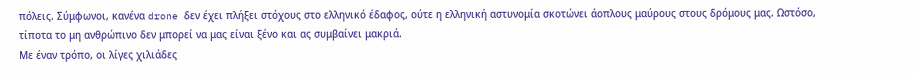πόλεις. Σύμφωνοι, κανένα drone δεν έχει πλήξει στόχους στο ελληνικό έδαφος, ούτε η ελληνική αστυνομία σκοτώνει άοπλους μαύρους στους δρόμους μας. Ωστόσο, τίποτα το μη ανθρώπινο δεν μπορεί να μας είναι ξένο και ας συμβαίνει μακριά.
Με έναν τρόπο, οι λίγες χιλιάδες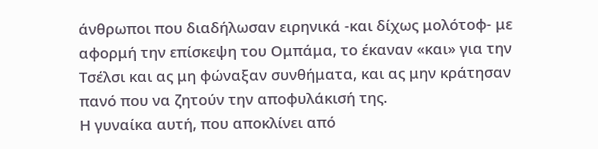άνθρωποι που διαδήλωσαν ειρηνικά -και δίχως μολότοφ- με αφορμή την επίσκεψη του Ομπάμα, το έκαναν «και» για την Τσέλσι και ας μη φώναξαν συνθήματα, και ας μην κράτησαν πανό που να ζητούν την αποφυλάκισή της.
Η γυναίκα αυτή, που αποκλίνει από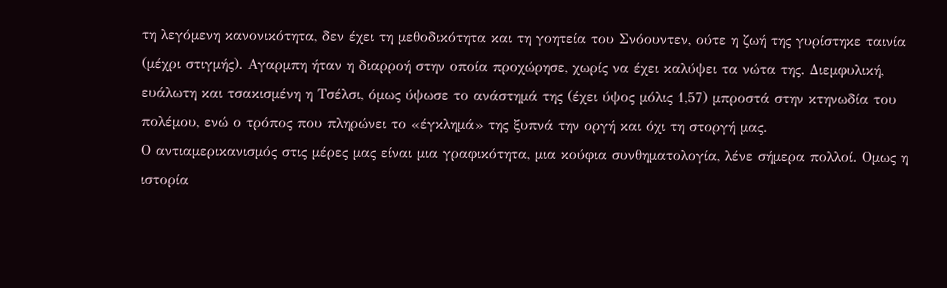τη λεγόμενη κανονικότητα, δεν έχει τη μεθοδικότητα και τη γοητεία του Σνόουντεν, ούτε η ζωή της γυρίστηκε ταινία (μέχρι στιγμής). Αγαρμπη ήταν η διαρροή στην οποία προχώρησε, χωρίς να έχει καλύψει τα νώτα της. Διεμφυλική, ευάλωτη και τσακισμένη η Τσέλσι, όμως ύψωσε το ανάστημά της (έχει ύψος μόλις 1,57) μπροστά στην κτηνωδία του πολέμου, ενώ ο τρόπος που πληρώνει το «έγκλημά» της ξυπνά την οργή και όχι τη στοργή μας.
Ο αντιαμερικανισμός στις μέρες μας είναι μια γραφικότητα, μια κούφια συνθηματολογία, λένε σήμερα πολλοί. Ομως η ιστορία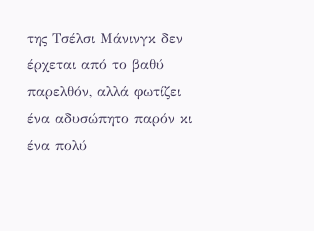της Τσέλσι Μάνινγκ δεν έρχεται από το βαθύ παρελθόν, αλλά φωτίζει ένα αδυσώπητο παρόν κι ένα πολύ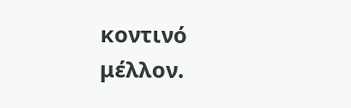κοντινό μέλλον.